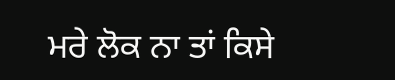ਮਰੇ ਲੋਕ ਨਾ ਤਾਂ ਕਿਸੇ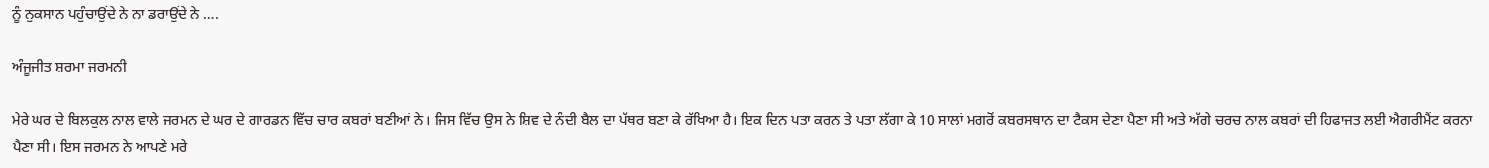ਨੂੰ ਨੁਕਸਾਨ ਪਹੁੰਚਾਉਂਦੇ ਨੇ ਨਾ ਡਰਾਉਂਦੇ ਨੇ ….

ਅੰਜੂਜੀਤ ਸ਼ਰਮਾ ਜਰਮਨੀ

ਮੇਰੇ ਘਰ ਦੇ ਬਿਲਕੁਲ ਨਾਲ ਵਾਲੇ ਜਰਮਨ ਦੇ ਘਰ ਦੇ ਗਾਰਡਨ ਵਿੱਚ ਚਾਰ ਕਬਰਾਂ ਬਣੀਆਂ ਨੇ। ਜਿਸ ਵਿੱਚ ਉਸ ਨੇ ਸ਼ਿਵ ਦੇ ਨੰਦੀ ਬੈਲ ਦਾ ਪੱਥਰ ਬਣਾ ਕੇ ਰੱਖਿਆ ਹੈ। ਇਕ ਦਿਨ ਪਤਾ ਕਰਨ ਤੇ ਪਤਾ ਲੱਗਾ ਕੇ 10 ਸਾਲਾਂ ਮਗਰੋਂ ਕਬਰਸਥਾਨ ਦਾ ਟੈਕਸ ਦੇਣਾ ਪੈਣਾ ਸੀ ਅਤੇ ਅੱਗੇ ਚਰਚ ਨਾਲ ਕਬਰਾਂ ਦੀ ਹਿਫਾਜਤ ਲਈ ਐਗਰੀਮੈਂਟ ਕਰਨਾ ਪੈਣਾ ਸੀ। ਇਸ ਜਰਮਨ ਨੇ ਆਪਣੇ ਮਰੇ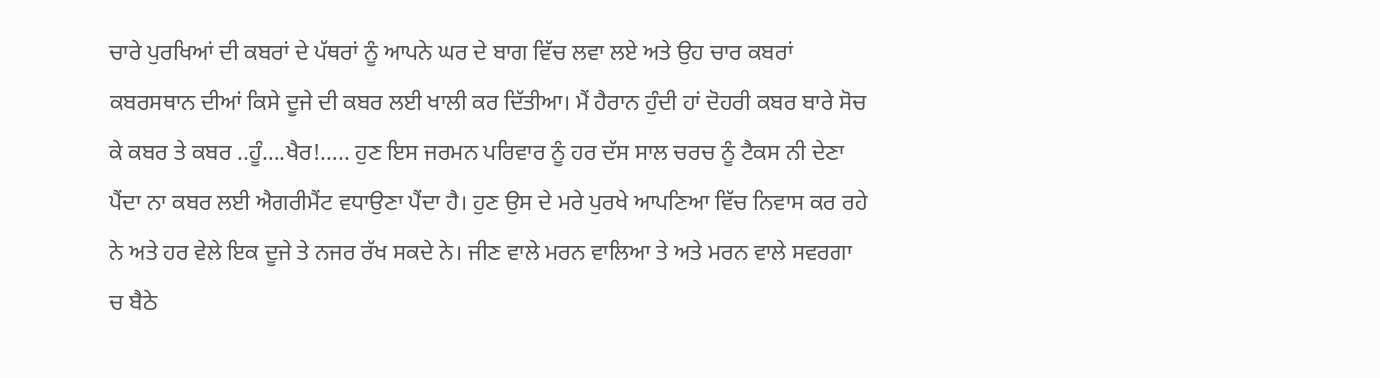ਚਾਰੇ ਪੁਰਖਿਆਂ ਦੀ ਕਬਰਾਂ ਦੇ ਪੱਥਰਾਂ ਨੂੰ ਆਪਨੇ ਘਰ ਦੇ ਬਾਗ ਵਿੱਚ ਲਵਾ ਲਏ ਅਤੇ ਉਹ ਚਾਰ ਕਬਰਾਂ ਕਬਰਸਥਾਨ ਦੀਆਂ ਕਿਸੇ ਦੂਜੇ ਦੀ ਕਬਰ ਲਈ ਖਾਲੀ ਕਰ ਦਿੱਤੀਆ। ਮੈਂ ਹੈਰਾਨ ਹੁੰਦੀ ਹਾਂ ਦੋਹਰੀ ਕਬਰ ਬਾਰੇ ਸੋਚ ਕੇ ਕਬਰ ਤੇ ਕਬਰ ..ਹੂੰ….ਖੈਰ!….. ਹੁਣ ਇਸ ਜਰਮਨ ਪਰਿਵਾਰ ਨੂੰ ਹਰ ਦੱਸ ਸਾਲ ਚਰਚ ਨੂੰ ਟੈਕਸ ਨੀ ਦੇਣਾ ਪੈਂਦਾ ਨਾ ਕਬਰ ਲਈ ਐਗਰੀਮੈਂਟ ਵਧਾਉਣਾ ਪੈਂਦਾ ਹੈ। ਹੁਣ ਉਸ ਦੇ ਮਰੇ ਪੁਰਖੇ ਆਪਣਿਆ ਵਿੱਚ ਨਿਵਾਸ ਕਰ ਰਹੇ ਨੇ ਅਤੇ ਹਰ ਵੇਲੇ ਇਕ ਦੂਜੇ ਤੇ ਨਜਰ ਰੱਖ ਸਕਦੇ ਨੇ। ਜੀਣ ਵਾਲੇ ਮਰਨ ਵਾਲਿਆ ਤੇ ਅਤੇ ਮਰਨ ਵਾਲੇ ਸਵਰਗਾ ਚ ਬੈਠੇ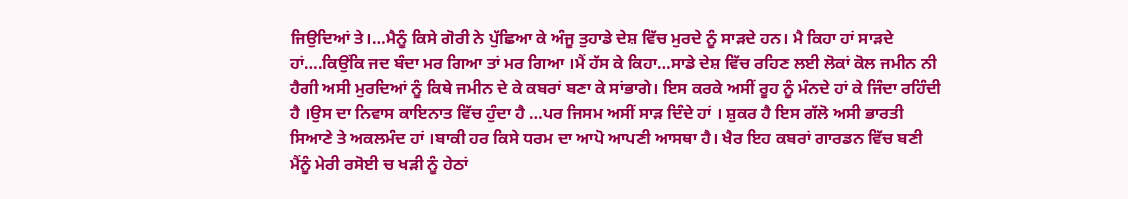ਜਿਉਦਿਆਂ ਤੇ।…ਮੈਨੂੰ ਕਿਸੇ ਗੋਰੀ ਨੇ ਪੁੱਛਿਆ ਕੇ ਅੰਜੂ ਤੁਹਾਡੇ ਦੇਸ਼ ਵਿੱਚ ਮੁਰਦੇ ਨੂੰ ਸਾੜਦੇ ਹਨ। ਮੈ ਕਿਹਾ ਹਾਂ ਸਾੜਦੇ ਹਾਂ….ਕਿਉਂਕਿ ਜਦ ਬੰਦਾ ਮਰ ਗਿਆ ਤਾਂ ਮਰ ਗਿਆ ।ਮੈਂ ਹੱਸ ਕੇ ਕਿਹਾ…ਸਾਡੇ ਦੇਸ਼ ਵਿੱਚ ਰਹਿਣ ਲਈ ਲੋਕਾਂ ਕੋਲ ਜਮੀਨ ਨੀ ਹੈਗੀ ਅਸੀ ਮੁਰਦਿਆਂ ਨੂੰ ਕਿਥੇ ਜਮੀਨ ਦੇ ਕੇ ਕਬਰਾਂ ਬਣਾ ਕੇ ਸਾਂਭਾਗੇ। ਇਸ ਕਰਕੇ ਅਸੀਂ ਰੂਹ ਨੂੰ ਮੰਨਦੇ ਹਾਂ ਕੇ ਜਿੰਦਾ ਰਹਿੰਦੀ ਹੈ ।ਉਸ ਦਾ ਨਿਵਾਸ ਕਾਇਨਾਤ ਵਿੱਚ ਹੁੰਦਾ ਹੈ …ਪਰ ਜਿਸਮ ਅਸੀਂ ਸਾੜ ਦਿੰਦੇ ਹਾਂ । ਸ਼ੁਕਰ ਹੈ ਇਸ ਗੱਲੋ ਅਸੀ ਭਾਰਤੀ ਸਿਆਣੇ ਤੇ ਅਕਲਮੰਦ ਹਾਂ ।ਬਾਕੀ ਹਰ ਕਿਸੇ ਧਰਮ ਦਾ ਆਪੋ ਆਪਣੀ ਆਸਥਾ ਹੈ। ਖੈਰ ਇਹ ਕਬਰਾਂ ਗਾਰਡਨ ਵਿੱਚ ਬਣੀ ਮੈਂਨੂੰ ਮੇਰੀ ਰਸੋਈ ਚ ਖੜੀ ਨੂੰ ਹੇਠਾਂ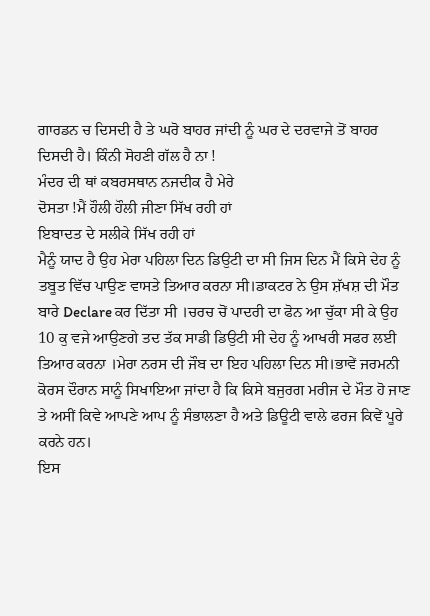ਗਾਰਡਨ ਚ ਦਿਸਦੀ ਹੈ ਤੇ ਘਰੋ ਬਾਹਰ ਜਾਂਦੀ ਨੂੰ ਘਰ ਦੇ ਦਰਵਾਜੇ ਤੋਂ ਬਾਹਰ ਦਿਸਦੀ ਹੈ। ਕਿੰਨੀ ਸੋਹਣੀ ਗੱਲ ਹੈ ਨਾ !
ਮੰਦਰ ਦੀ ਥਾਂ ਕਬਰਸਥਾਨ ਨਜਦੀਕ ਹੈ ਮੇਰੇ
ਦੋਸਤਾ !ਮੈਂ ਹੌਲੀ ਹੌਲੀ ਜੀਣਾ ਸਿੱਖ ਰਹੀ ਹਾਂ
ਇਬਾਦਤ ਦੇ ਸਲੀਕੇ ਸਿੱਖ ਰਹੀ ਹਾਂ
ਮੈਨੂੰ ਯਾਦ ਹੈ ਉਹ ਮੇਰਾ ਪਹਿਲਾ ਦਿਨ ਡਿਉਟੀ ਦਾ ਸੀ ਜਿਸ ਦਿਨ ਮੈਂ ਕਿਸੇ ਦੇਹ ਨੂੰ ਤਬੂਤ ਵਿੱਚ ਪਾਉਣ ਵਾਸਤੇ ਤਿਆਰ ਕਰਨਾ ਸੀ।ਡਾਕਟਰ ਨੇ ਉਸ ਸ਼ੱਖਸ਼ ਦੀ ਮੌਤ ਬਾਰੇ Declare ਕਰ ਦਿੱਤਾ ਸੀ ।ਚਰਚ ਚੋਂ ਪਾਦਰੀ ਦਾ ਫੋਨ ਆ ਚੁੱਕਾ ਸੀ ਕੇ ਉਹ 10 ਕੁ ਵਜੇ ਆਉਣਗੇ ਤਦ ਤੱਕ ਸਾਡੀ ਡਿਉਟੀ ਸੀ ਦੇਹ ਨੂੰ ਆਖਰੀ ਸਫਰ ਲਈ ਤਿਆਰ ਕਰਨਾ ।ਮੇਰਾ ਨਰਸ ਦੀ ਜੌਬ ਦਾ ਇਹ ਪਹਿਲਾ ਦਿਨ ਸੀ।ਭਾਵੇਂ ਜਰਮਨੀ ਕੋਰਸ ਦੌਰਾਨ ਸਾਨੂੰ ਸਿਖਾਇਆ ਜਾਂਦਾ ਹੈ ਕਿ ਕਿਸੇ ਬਜੁਰਗ ਮਰੀਜ ਦੇ ਮੌਤ ਹੋ ਜਾਣ ਤੇ ਅਸੀਂ ਕਿਵੇ ਆਪਣੇ ਆਪ ਨੂੰ ਸੰਭਾਲਣਾ ਹੈ ਅਤੇ ਡਿਊਟੀ ਵਾਲੇ ਫਰਜ ਕਿਵੇਂ ਪੂਰੇ ਕਰਨੇ ਹਨ।
ਇਸ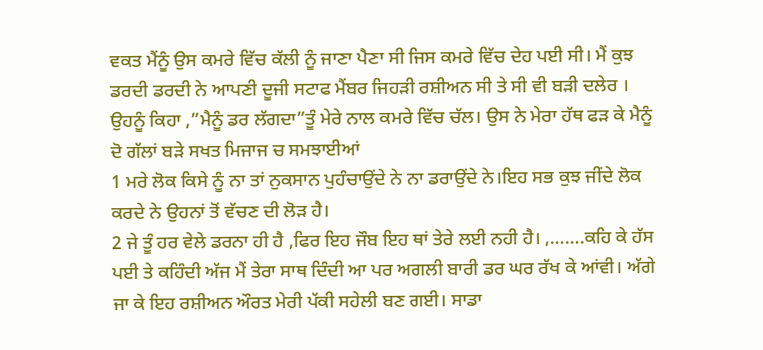ਵਕਤ ਮੈਂਨੂੰ ਉਸ ਕਮਰੇ ਵਿੱਚ ਕੱਲੀ ਨੂੰ ਜਾਣਾ ਪੈਣਾ ਸੀ ਜਿਸ ਕਮਰੇ ਵਿੱਚ ਦੇਹ ਪਈ ਸੀ। ਮੈਂ ਕੁਝ ਡਰਦੀ ਡਰਦੀ ਨੇ ਆਪਣੀ ਦੂਜੀ ਸਟਾਫ ਮੈਂਬਰ ਜਿਹੜੀ ਰਸ਼ੀਅਨ ਸੀ ਤੇ ਸੀ ਵੀ ਬੜੀ ਦਲੇਰ । ਉਹਨੂੰ ਕਿਹਾ ,”ਮੈਨੂੰ ਡਰ ਲੱਗਦਾ”ਤੂੰ ਮੇਰੇ ਨਾਲ ਕਮਰੇ ਵਿੱਚ ਚੱਲ। ਉਸ ਨੇ ਮੇਰਾ ਹੱਥ ਫੜ ਕੇ ਮੈਨੂੰ ਦੋ ਗੱਲਾਂ ਬੜੇ ਸਖਤ ਮਿਜਾਜ ਚ ਸਮਝਾਈਆਂ
1 ਮਰੇ ਲੋਕ ਕਿਸੇ ਨੂੰ ਨਾ ਤਾਂ ਨੁਕਸਾਨ ਪੁਹੰਚਾਉਂਦੇ ਨੇ ਨਾ ਡਰਾਉਂਦੇ ਨੇ।ਇਹ ਸਭ ਕੁਝ ਜੀਂਦੇ ਲੋਕ ਕਰਦੇ ਨੇ ਉਹਨਾਂ ਤੋਂ ਵੱਚਣ ਦੀ ਲੋੜ ਹੈ।
2 ਜੇ ਤੂੰ ਹਰ ਵੇਲੇ ਡਰਨਾ ਹੀ ਹੈ ,ਫਿਰ ਇਹ ਜੌਬ ਇਹ ਥਾਂ ਤੇਰੇ ਲਈ ਨਹੀ ਹੈ। ,…….ਕਹਿ ਕੇ ਹੱਸ ਪਈ ਤੇ ਕਹਿੰਦੀ ਅੱਜ ਮੈਂ ਤੇਰਾ ਸਾਥ ਦਿੰਦੀ ਆ ਪਰ ਅਗਲੀ ਬਾਰੀ ਡਰ ਘਰ ਰੱਖ ਕੇ ਆਂਵੀ। ਅੱਗੇ ਜਾ ਕੇ ਇਹ ਰਸ਼ੀਅਨ ਔਰਤ ਮੇਰੀ ਪੱਕੀ ਸਹੇਲੀ ਬਣ ਗਈ। ਸਾਡਾ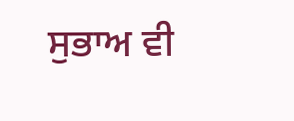ਸੁਭਾਅ ਵੀ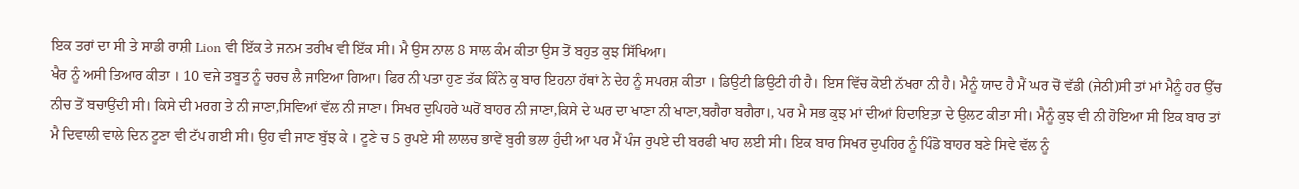ਇਕ ਤਰਾਂ ਦਾ ਸੀ ਤੇ ਸਾਡੀ ਰਾਸ਼ੀ Lion ਵੀ ਇੱਕ ਤੇ ਜਨਮ ਤਰੀਖ ਵੀ ਇੱਕ ਸੀ। ਮੈ ਉਸ ਨਾਲ 8 ਸਾਲ ਕੰਮ ਕੀਤਾ ਉਸ ਤੋਂ ਬਹੁਤ ਕੁਝ ਸਿੱਖਿਆ।
ਖੈਰ ਨੂੰ ਅਸੀ ਤਿਆਰ ਕੀਤਾ । 10 ਵਜੇ ਤਬੂਤ ਨੂੰ ਚਰਚ ਲੈ ਜਾਇਆ ਗਿਆ। ਫਿਰ ਨੀ ਪਤਾ ਹੁਣ ਤੱਕ ਕਿੰਨੇ ਕੁ ਬਾਰ ਇਹਨਾ ਹੱਥਾਂ ਨੇ ਦੇਹ ਨੂੰ ਸਪਰਸ਼ ਕੀਤਾ । ਡਿਉਟੀ ਡਿਉਟੀ ਹੀ ਹੈ। ਇਸ ਵਿੱਚ ਕੋਈ ਨੱਖਰਾ ਨੀ ਹੈ। ਮੈਨੂੰ ਯਾਦ ਹੈ ਮੈਂ ਘਰ ਚੋਂ ਵੱਡੀ (ਜੇਠੀ)ਸੀ ਤਾਂ ਮਾਂ ਮੈਨੂੰ ਹਰ ਉੱਚ ਨੀਚ ਤੋਂ ਬਚਾਉਂਦੀ ਸੀ। ਕਿਸੇ ਦੀ ਮਰਗ ਤੇ ਨੀ ਜਾਣਾ,ਸਿਵਿਆਂ ਵੱਲ ਨੀ ਜਾਣਾ। ਸਿਖਰ ਦੁਪਿਹਰੇ ਘਰੋਂ ਬਾਹਰ ਨੀ ਜਾਣਾ,ਕਿਸੇ ਦੇ ਘਰ ਦਾ ਖਾਣਾ ਨੀ ਖਾਣਾ,ਬਗੈਰਾ ਬਗੈਰਾ।, ਪਰ ਮੈ ਸਭ ਕੁਝ ਮਾਂ ਦੀਆਂ ਹਿਦਾਇਤ਼ਾ ਦੇ ਉਲਟ ਕੀਤਾ ਸੀ। ਮੈਨੂੰ ਕੁਝ ਵੀ ਨੀ ਹੋਇਆ ਸੀ ਇਕ ਬਾਰ ਤਾਂ ਮੈ ਦਿਵਾਲੀ ਵਾਲੇ ਦਿਨ ਟੂਣਾ ਵੀ ਟੱਪ ਗਈ ਸੀ। ਉਹ ਵੀ ਜਾਣ ਬੁੱਝ ਕੇ । ਟੂਣੇ ਚ 5 ਰੁਪਏ ਸੀ ਲਾਲਚ ਭਾਵੇਂ ਬੁਰੀ ਭਲਾ ਹੁੰਦੀ ਆ ਪਰ ਮੈਂ ਪੰਜ ਰੁਪਏ ਦੀ ਬਰਫੀ ਖਾਹ ਲਈ ਸੀ। ਇਕ ਬਾਰ ਸਿਖਰ ਦੁਪਹਿਰ ਨੂੰ ਪਿੰਡੋ ਬਾਹਰ ਬਣੇ ਸਿਵੇ ਵੱਲ ਨੂੰ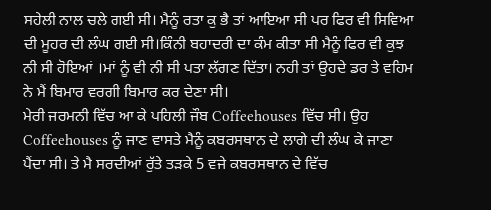ਸਹੇਲੀ ਨਾਲ ਚਲੇ ਗਈ ਸੀ। ਮੈਨੂੰ ਰਤਾ ਕੁ ਭੈ ਤਾਂ ਆਇਆ ਸੀ ਪਰ ਫਿਰ ਵੀ ਸਿਵਿਆ ਦੀ ਮੂਹਰ ਦੀ ਲੰਘ ਗਈ ਸੀ।ਕਿੰਨੀ ਬਹਾਦਰੀ ਦਾ ਕੰਮ ਕੀਤਾ ਸੀ ਮੈਨੂੰ ਫਿਰ ਵੀ ਕੁਝ ਨੀ ਸੀ ਹੋਇਆਂ ।ਮਾਂ ਨੂੰ ਵੀ ਨੀ ਸੀ ਪਤਾ ਲੱਗਣ ਦਿੱਤਾ। ਨਹੀ ਤਾਂ ਉਹਦੇ ਡਰ ਤੇ ਵਹਿਮ ਨੇ ਮੈਂ ਬਿਮਾਰ ਵਰਗੀ ਬਿਮਾਰ ਕਰ ਦੇਣਾ ਸੀ।
ਮੇਰੀ ਜਰਮਨੀ ਵਿੱਚ ਆ ਕੇ ਪਹਿਲੀ ਜੌਬ Coffeehouses ਵਿੱਚ ਸੀ। ਉਹ Coffeehouses ਨੂੰ ਜਾਣ ਵਾਸਤੇ ਮੈਨੂੰ ਕਬਰਸਥਾਨ ਦੇ ਲਾਗੇ ਦੀ ਲੰਘ ਕੇ ਜਾਣਾ ਪੈਂਦਾ ਸੀ। ਤੇ ਮੈ ਸਰਦੀਆਂ ਰੁੱਤੇ ਤੜਕੇ 5 ਵਜੇ ਕਬਰਸਥਾਨ ਦੇ ਵਿੱਚ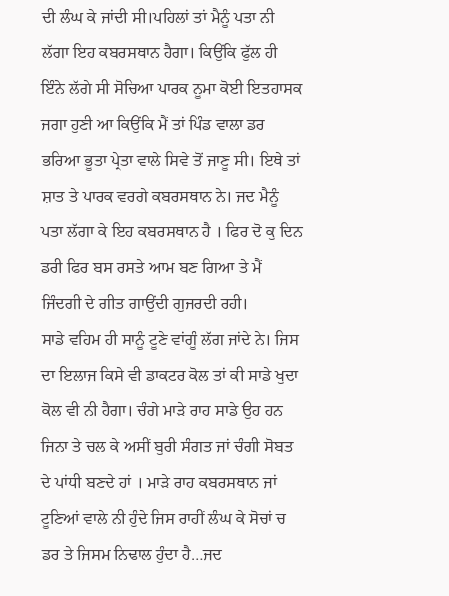ਦੀ ਲੰਘ ਕੇ ਜਾਂਦੀ ਸੀ।ਪਹਿਲਾਂ ਤਾਂ ਮੈਨੂੰ ਪਤਾ ਨੀ ਲੱਗਾ ਇਹ ਕਬਰਸਥਾਨ ਹੈਗਾ। ਕਿਉਂਕਿ ਫੁੱਲ ਹੀ ਇੰਨੇ ਲੱਗੇ ਸੀ ਸੋਚਿਆ ਪਾਰਕ ਨੂਮਾ ਕੋਈ ਇਤਹਾਸਕ ਜਗਾ ਹੁਣੀ ਆ ਕਿਉਂਕਿ ਮੈਂ ਤਾਂ ਪਿੰਡ ਵਾਲਾ ਡਰ ਭਰਿਆ ਭੂਤਾ ਪ੍ਰੇਤਾ ਵਾਲੇ ਸਿਵੇ ਤੋਂ ਜਾਣੂ ਸੀ। ਇਥੇ ਤਾਂ ਸ਼ਾਤ ਤੇ ਪਾਰਕ ਵਰਗੇ ਕਬਰਸਥਾਨ ਨੇ। ਜਦ ਮੈਨੂੰ ਪਤਾ ਲੱਗਾ ਕੇ ਇਹ ਕਬਰਸਥਾਨ ਹੈ । ਫਿਰ ਦੋ ਕੁ ਦਿਨ ਡਰੀ ਫਿਰ ਬਸ ਰਸਤੇ ਆਮ ਬਣ ਗਿਆ ਤੇ ਮੈਂ ਜਿੰਦਗੀ ਦੇ ਗੀਤ ਗਾਉਂਦੀ ਗੁਜਰਦੀ ਰਹੀ।
ਸਾਡੇ ਵਹਿਮ ਹੀ ਸਾਨੂੰ ਟੂਣੇ ਵਾਂਗੂੰ ਲੱਗ ਜਾਂਦੇ ਨੇ। ਜਿਸ ਦਾ ਇਲਾਜ ਕਿਸੇ ਵੀ ਡਾਕਟਰ ਕੋਲ ਤਾਂ ਕੀ ਸਾਡੇ ਖੁਦਾ ਕੋਲ ਵੀ ਨੀ ਹੈਗਾ। ਚੰਗੇ ਮਾੜੇ ਰਾਹ ਸਾਡੇ ਉਹ ਹਨ ਜਿਨਾ ਤੇ ਚਲ ਕੇ ਅਸੀਂ ਬੁਰੀ ਸੰਗਤ ਜਾਂ ਚੰਗੀ ਸੋਬਤ ਦੇ ਪਾਂਧੀ ਬਣਦੇ ਹਾਂ । ਮਾੜੇ ਰਾਹ ਕਬਰਸਥਾਨ ਜਾਂ ਟੂਣਿਆਂ ਵਾਲੇ ਨੀ ਹੁੰਦੇ ਜਿਸ ਰਾਹੀਂ ਲੰਘ ਕੇ ਸੋਚਾਂ ਚ ਡਰ ਤੇ ਜਿਸਮ ਨਿਢਾਲ ਹੁੰਦਾ ਹੈ…ਜਦ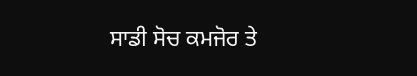ਸਾਡੀ ਸੋਚ ਕਮਜੋਰ ਤੇ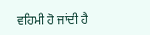ਵਹਿਮੀ ਹੋ ਜਾਂਦੀ ਹੈ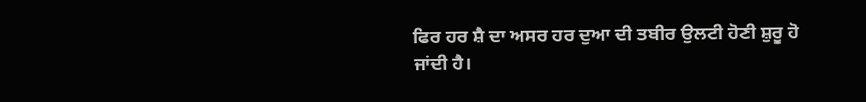ਫਿਰ ਹਰ ਸ਼ੈ ਦਾ ਅਸਰ ਹਰ ਦੁਆ ਦੀ ਤਬੀਰ ਉਲਟੀ ਹੋਣੀ ਸ਼ੁਰੂ ਹੋ ਜਾਂਦੀ ਹੈ।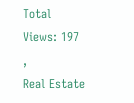Total Views: 197 ,
Real Estate